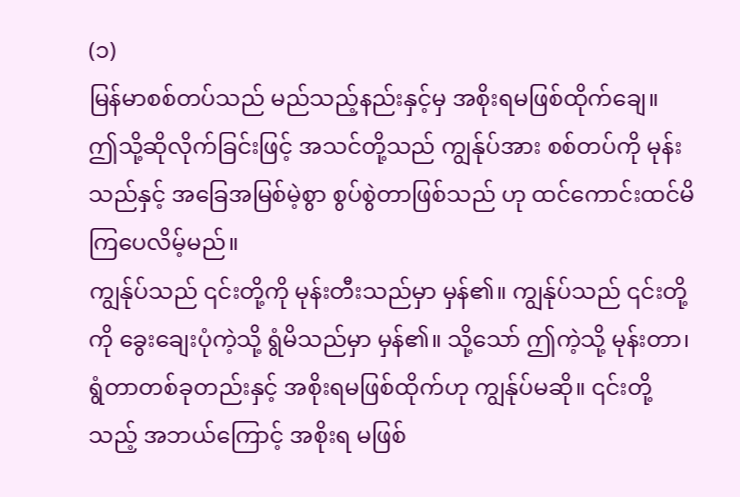(၁)
မြန်မာစစ်တပ်သည် မည်သည့်နည်းနှင့်မှ အစိုးရမဖြစ်ထိုက်ချေ။
ဤသို့ဆိုလိုက်ခြင်းဖြင့် အသင်တို့သည် ကျွန်ုပ်အား စစ်တပ်ကို မုန်းသည်နှင့် အခြေအမြစ်မဲ့စွာ စွပ်စွဲတာဖြစ်သည် ဟု ထင်ကောင်းထင်မိကြပေလိမ့်မည်။
ကျွန်ုပ်သည် ၎င်းတို့ကို မုန်းတီးသည်မှာ မှန်၏။ ကျွန်ုပ်သည် ၎င်းတို့ကို ခွေးချေးပုံကဲ့သို့ ရွံမိသည်မှာ မှန်၏။ သို့သော် ဤကဲ့သို့ မုန်းတာ၊ ရွံတာတစ်ခုတည်းနှင့် အစိုးရမဖြစ်ထိုက်ဟု ကျွန်ုပ်မဆို။ ၎င်းတို့သည့် အဘယ်ကြောင့် အစိုးရ မဖြစ်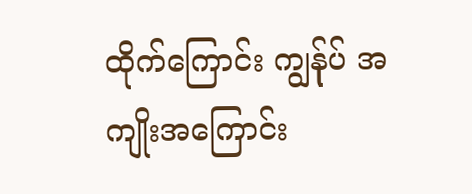ထိုက်ကြောင်း ကျွန်ုပ် အကျိုးအကြောင်း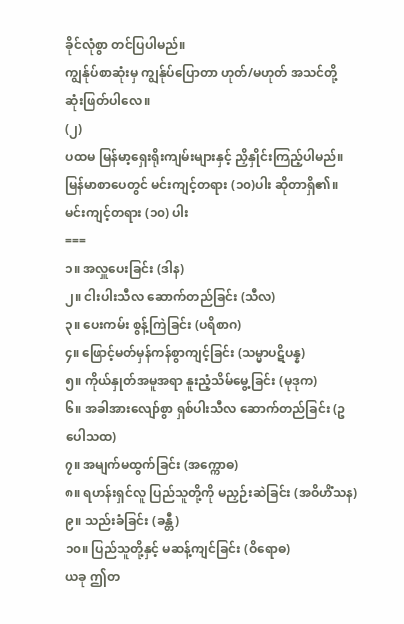ခိုင်လုံစွာ တင်ပြပါမည်။
ကျွန်ုပ်စာဆုံးမှ ကျွန်ုပ်ပြောတာ ဟုတ်/မဟုတ် အသင်တို့ ဆုံးဖြတ်ပါလေ။
(၂)
ပထမ မြန်မာ့ရှေးရိုးကျမ်းများနှင့် ညှိနှိုင်းကြည့်ပါမည်။
မြန်မာစာပေတွင် မင်းကျင့်တရား (၁၀)ပါး ဆိုတာရှိ၏။
မင်းကျင့်တရား (၁၀) ပါး
===
၁။ အလှူပေးခြင်း (ဒါန)
၂။ ငါးပါးသီလ ဆောက်တည်ခြင်း (သီလ)
၃။ ပေးကမ်း စွန့်ကြဲခြင်း (ပရိစာဂ)
၄။ ဖြောင့်မတ်မှန်ကန်စွာကျင့်ခြင်း (သမ္မာပဋိပန္န)
၅။ ကိုယ်နှုတ်အမူအရာ နူးညံ့သိမ်မွေ့ခြင်း (မုဒုက)
၆။ အခါအားလျော်စွာ ရှစ်ပါးသီလ ဆောက်တည်ခြင်း (ဥပေါသထ)
၇။ အမျက်မထွက်ခြင်း (အက္ကောဓ)
၈။ ရဟန်းရှင်လူ ပြည်သူတို့ကို မညှဉ်းဆဲခြင်း (အဝိဟိံသန)
၉။ သည်းခံခြင်း (ခန္တီ)
၁၀။ ပြည်သူတို့နှင့် မဆန့်ကျင်ခြင်း (ဝိရောဓ)
ယခု ဤတ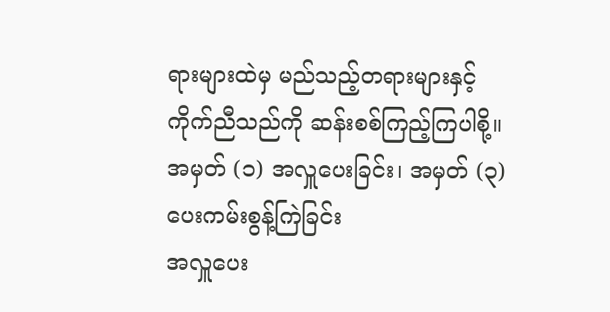ရားများထဲမှ မည်သည့်တရားများနှင့် ကိုက်ညီသည်ကို ဆန်းစစ်ကြည့်ကြပါစို့။
အမှတ် (၁) အလှူပေးခြင်း၊ အမှတ် (၃) ပေးကမ်းစွန့်ကြဲခြင်း
အလှူပေး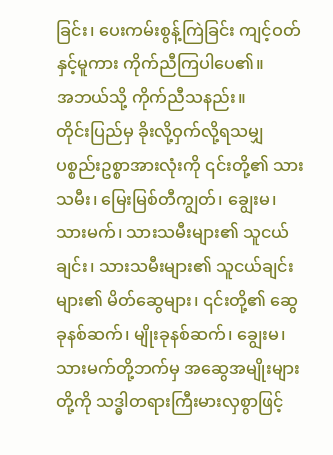ခြင်း၊ ပေးကမ်းစွန့်ကြဲခြင်း ကျင့်ဝတ်နှင့်မူကား ကိုက်ညီကြပါပေ၏။
အဘယ်သို့ ကိုက်ညီသနည်း။
တိုင်းပြည်မှ ခိုးလို့ဝှက်လို့ရသမျှ ပစ္စည်းဥစ္စာအားလုံးကို ၎င်းတို့၏ သားသမီး၊ မြေးမြစ်တီကျွတ်၊ ချွေးမ၊ သားမက်၊ သားသမီးများ၏ သူငယ်ချင်း၊ သားသမီးများ၏ သူငယ်ချင်းများ၏ မိတ်ဆွေများ၊ ၎င်းတို့၏ ဆွေခုနစ်ဆက်၊ မျိုးခုနစ်ဆက်၊ ချွေးမ၊ သားမက်တို့ဘက်မှ အဆွေအမျိုးများတို့ကို သဒ္ဓါတရားကြီးမားလှစွာဖြင့်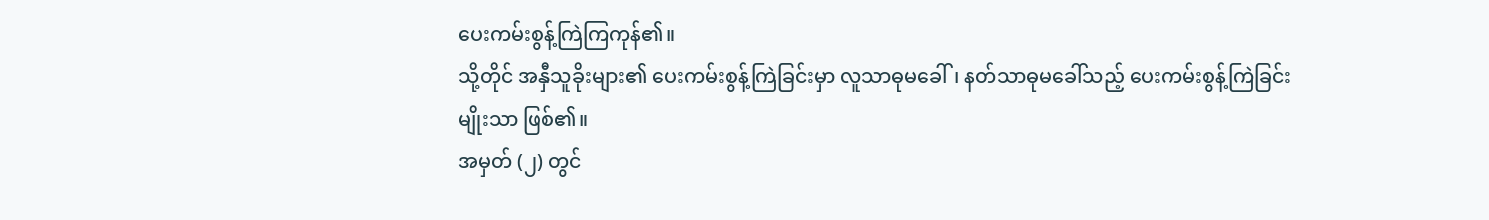ပေးကမ်းစွန့်ကြဲကြကုန်၏။
သို့တိုင် အနှီသူခိုးများ၏ ပေးကမ်းစွန့်ကြဲခြင်းမှာ လူသာဓုမခေါ်၊ နတ်သာဓုမခေါ်သည့် ပေးကမ်းစွန့်ကြဲခြင်းမျိုးသာ ဖြစ်၏။
အမှတ် (၂) တွင်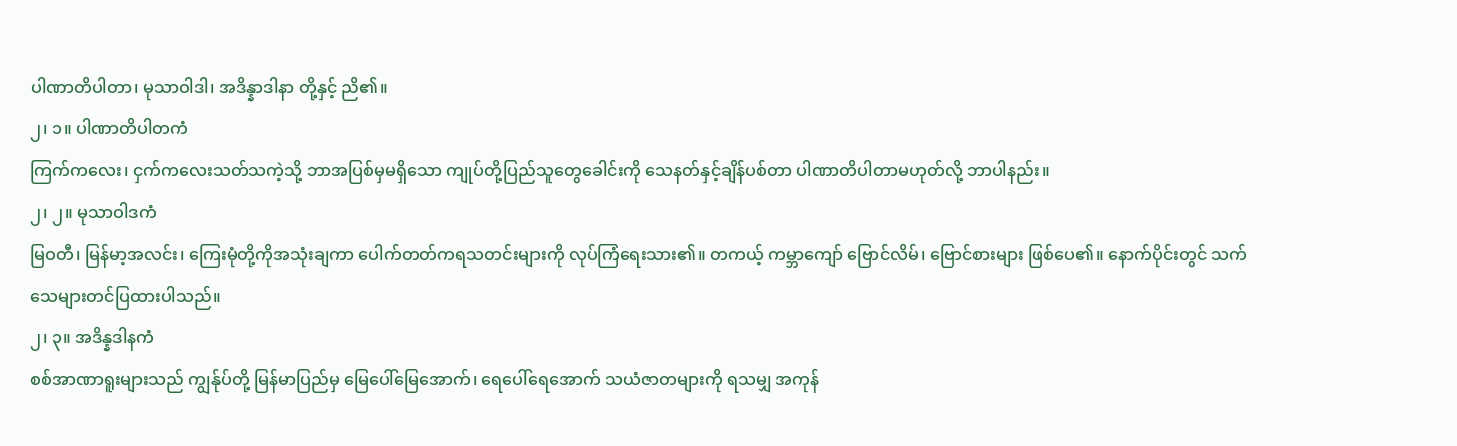ပါဏာတိပါတာ၊ မုသာဝါဒါ၊ အဒိန္နာဒါနာ တို့နှင့် ညိ၏။
၂၊ ၁။ ပါဏာတိပါတကံ
ကြက်ကလေး၊ ငှက်ကလေးသတ်သကဲ့သို့ ဘာအပြစ်မှမရှိသော ကျုပ်တို့ပြည်သူတွေခေါင်းကို သေနတ်နှင့်ချိန်ပစ်တာ ပါဏာတိပါတာမဟုတ်လို့ ဘာပါနည်း။
၂၊ ၂။ မုသာဝါဒကံ
မြဝတီ၊ မြန်မာ့အလင်း၊ ကြေးမုံတို့ကိုအသုံးချကာ ပေါက်တတ်ကရသတင်းများကို လုပ်ကြံရေးသား၏။ တကယ့် ကမ္ဘာကျော် ဗြောင်လိမ်၊ ဗြောင်စားများ ဖြစ်ပေ၏။ နောက်ပိုင်းတွင် သက်သေများတင်ပြထားပါသည်။
၂၊ ၃။ အဒိန္နဒါနကံ
စစ်အာဏာရူးများသည် ကျွန်ုပ်တို့ မြန်မာပြည်မှ မြေပေါ်မြေအောက်၊ ရေပေါ်ရေအောက် သယံဇာတများကို ရသမျှ အကုန်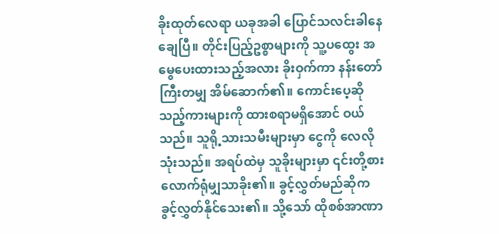ခိုးထုတ်လေရာ ယခုအခါ ပြောင်သလင်းခါနေချေပြီ။ တိုင်းပြည့်ဥစ္စာများကို သူ့ပထွေး အမွေပေးထားသည့်အလား ခိုးဝှက်ကာ နန်းတော်ကြီးတမျှ အိမ်ဆောက်၏။ ကောင်းပေ့ဆိုသည့်ကားများကို ထားစရာမရှိအောင် ဝယ်သည်။ သူရို့သားသမီးများမှာ ငွေကို လေလိုသုံးသည်။ အရပ်ထဲမှ သူခိုးများမှာ ၎င်းတို့စားလောက်ရုံမျှသာခိုး၏။ ခွင့်လွှတ်မည်ဆိုက ခွင့်လွှတ်နိုင်သေး၏။ သို့သော် ထိုစစ်အာဏာ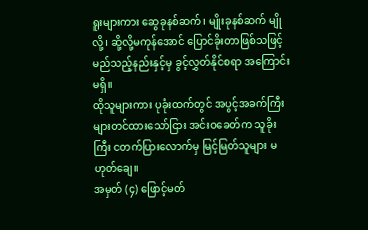ရူးများကား ဆွေခုနစ်ဆက်၊ မျိုးခုနစ်ဆက် မျိုလို့၊ ဆို့လို့မကုန်အောင် ပြောင်ခိုးတာဖြစ်သဖြင့် မည်သည့်နည်းနှင့်မှ ခွင့်လွှတ်နိုင်စရာ အကြောင်းမရှိ။
ထိုသူများကား ပုခုံးထက်တွင် အပွင့်အခက်ကြီးများတင်ထားသော်ငြား အင်းဝခေတ်က သူခိုးကြီး ငတက်ပြားလောက်မှ မြင့်မြတ်သူများ မဟုတ်ချေ။
အမှတ် (၄) ဖြောင့်မတ်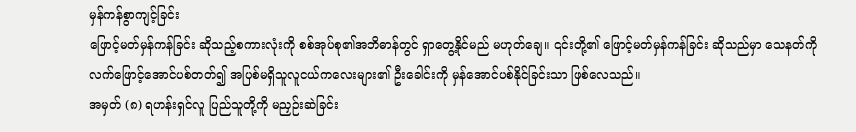မှန်ကန်စွာကျင့်ခြင်း
ဖြောင့်မတ်မှန်ကန်ခြင်း ဆိုသည့်စကားလုံးကို စစ်အုပ်စု၏အဘိဓာန်တွင် ရှာတွေ့နိုင်မည် မဟုတ်ချေ။ ၎င်းတို့၏ ဖြောင့်မတ်မှန်ကန်ခြင်း ဆိုသည်မှာ သေနတ်ကို လက်ဖြောင့်အောင်ပစ်တတ်၍ အပြစ်မရှိသူလူငယ်ကလေးများ၏ ဦးခေါင်းကို မှန်အောင်ပစ်နိုင်ခြင်းသာ ဖြစ်လေသည်။
အမှတ် (၈) ရဟန်းရှင်လူ ပြည်သူတို့ကို မညှဉ်းဆဲခြင်း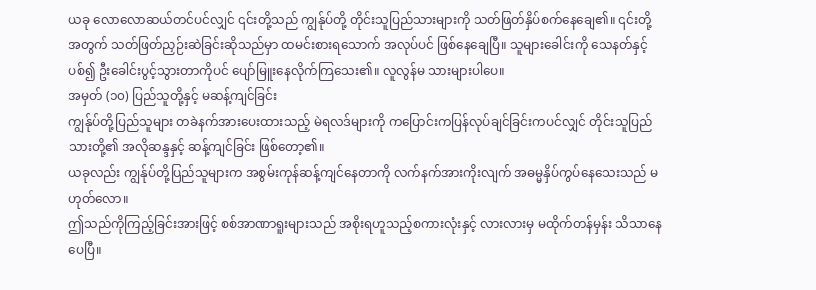ယခု လောလောဆယ်တင်ပင်လျှင် ၎င်းတို့သည် ကျွန်ုပ်တို့ တိုင်းသူပြည်သားများကို သတ်ဖြတ်နှိပ်စက်နေချေ၏။ ၎င်းတို့ အတွက် သတ်ဖြတ်ညှဉ်းဆဲခြင်းဆိုသည်မှာ ထမင်းစားရသောက် အလုပ်ပင် ဖြစ်နေချေပြီ။ သူများခေါင်းကို သေနတ်နှင့် ပစ်၍ ဦးခေါင်းပွင့်သွားတာကိုပင် ပျော်မြူးနေလိုက်ကြသေး၏။ လူလွန်မ သားများပါပေ။
အမှတ် (၁၀) ပြည်သူတို့နှင့် မဆန့်ကျင်ခြင်း
ကျွန်ုပ်တို့ပြည်သူများ တခဲနက်အားပေးထားသည့် မဲရလဒ်များကို ကပြောင်းကပြန်လုပ်ချင်ခြင်းကပင်လျှင် တိုင်းသူပြည်သားတို့၏ အလိုဆန္ဒနှင့် ဆန့်ကျင်ခြင်း ဖြစ်တော့၏။
ယခုလည်း ကျွန်ုပ်တို့ပြည်သူများက အစွမ်းကုန်ဆန့်ကျင်နေတာကို လက်နက်အားကိုးလျက် အဓမ္မနှိပ်ကွပ်နေသေးသည် မဟုတ်လော။
ဤသည်ကိုကြည့်ခြင်းအားဖြင့် စစ်အာဏာရူးများသည် အစိုးရဟူသည့်စကားလုံးနှင့် လားလားမှ မထိုက်တန်မှန်း သိသာနေပေပြီ။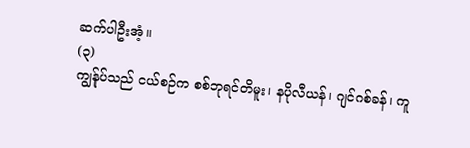ဆက်ပါဦးအံ့။
(၃)
ကျွန်ုပ်သည် ငယ်စဉ်က စစ်ဘုရင်တိမူး၊ နပိုလီယန်၊ ဂျင်ဂစ်ခန်၊ ကူ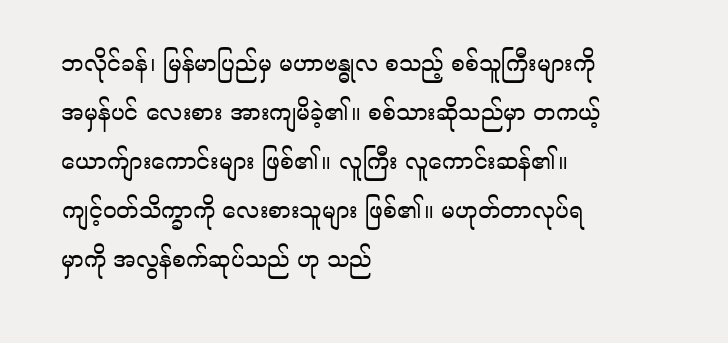ဘလိုင်ခန်၊ မြန်မာပြည်မှ မဟာဗန္ဓုလ စသည့် စစ်သူကြီးများကို အမှန်ပင် လေးစား အားကျမိခဲ့၏။ စစ်သားဆိုသည်မှာ တကယ့် ယောက်ျားကောင်းများ ဖြစ်၏။ လူကြီး လူကောင်းဆန်၏။ ကျင့်ဝတ်သိက္ခာကို လေးစားသူများ ဖြစ်၏။ မဟုတ်တာလုပ်ရမှာကို အလွန်စက်ဆုပ်သည် ဟု သည်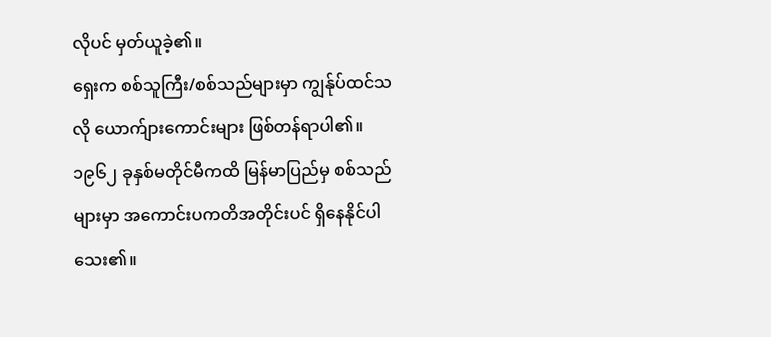လိုပင် မှတ်ယူခဲ့၏။
ရှေးက စစ်သူကြီး/စစ်သည်များမှာ ကျွန်ုပ်ထင်သလို ယောက်ျားကောင်းများ ဖြစ်တန်ရာပါ၏။
၁၉၆၂ ခုနှစ်မတိုင်မီကထိ မြန်မာပြည်မှ စစ်သည်များမှာ အကောင်းပကတိအတိုင်းပင် ရှိနေနိုင်ပါသေး၏။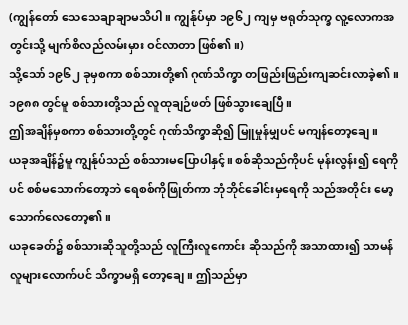(ကျွန်တော် သေသေချာချာမသိပါ။ ကျွန်ုပ်မှာ ၁၉၆၂ ကျမှ ဗရုတ်သုက္ခ လူ့လောကအတွင်းသို့ မျက်စိလည်လမ်းမှား ဝင်လာတာ ဖြစ်၏။)
သို့သော် ၁၉၆၂ ခုမှစကာ စစ်သားတို့၏ ဂုဏ်သိက္ခာ တဖြည်းဖြည်းကျဆင်းလာခဲ့၏။
၁၉၈၈ တွင်မူ စစ်သားတို့သည် လူထုချဉ်ဖတ် ဖြစ်သွားချေပြီ။
ဤအချိန်မှစကာ စစ်သားတို့တွင် ဂုဏ်သိက္ခာဆို၍ မြူမှုန်မျှပင် မကျန်တော့ချေ။
ယခုအချိန်၌မူ ကျွန်ုပ်သည် စစ်သားမပြောပါနှင့်။ စစ်ဆိုသည်ကိုပင် မုန်းလွန်း၍ ရေကိုပင် စစ်မသောက်တော့ဘဲ ရေစစ်ကိုဖြုတ်ကာ ဘုံဘိုင်ခေါင်းမှရေကို သည်အတိုင်း မော့သောက်လေတော့၏။
ယခုခေတ်၌ စစ်သားဆိုသူတို့သည် လူကြီးလူကောင်း ဆိုသည်ကို အသာထား၍ သာမန်လူများလောက်ပင် သိက္ခာမရှိ တော့ချေ။ ဤသည်မှာ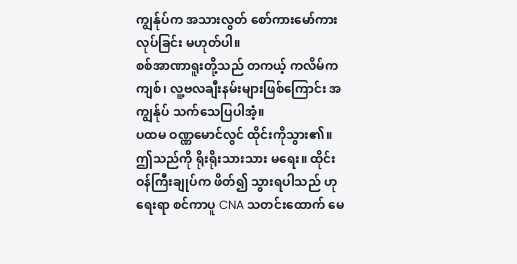ကျွန်ုပ်က အသားလွတ် စော်ကားမော်ကားလုပ်ခြင်း မဟုတ်ပါ။
စစ်အာဏာရူးတို့သည် တကယ့် ကလိမ်ကကျစ်၊ လူ့ဗလချီးနမ်းများဖြစ်ကြောင်း အကျွန်ုပ် သက်သေပြပါအံ့။
ပထမ ဝဏ္ဏမောင်လွင် ထိုင်းကိုသွား၏။ ဤသည်ကို ရိုးရိုးသားသား မရေး။ ထိုင်းဝန်ကြီးချုပ်က ဖိတ်၍ သွားရပါသည် ဟု ရေးရာ စင်ကာပူ CNA သတင်းထောက် မေ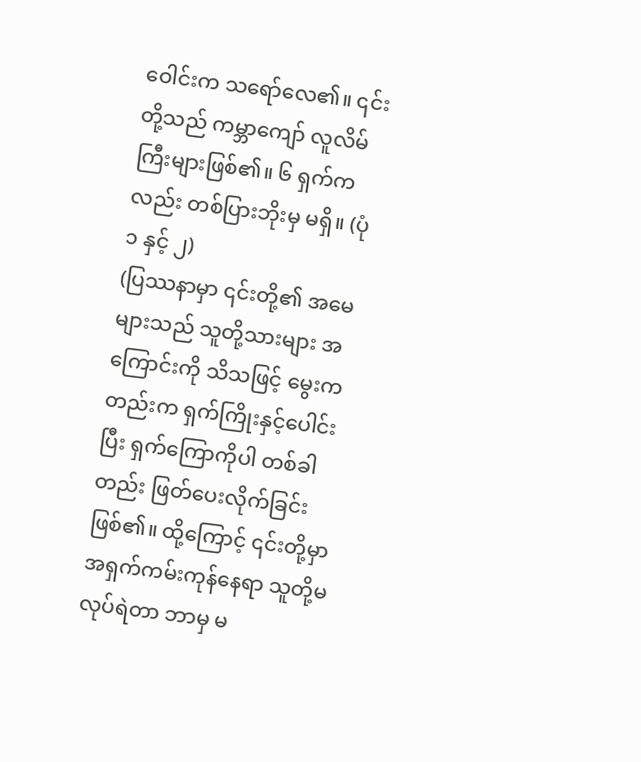ဝေါင်းက သရော်လေ၏။ ၎င်းတို့သည် ကမ္ဘာကျော် လူလိမ်ကြီးများဖြစ်၏။ ၆ ရှက်ကလည်း တစ်ပြားဘိုးမှ မရှိ။ (ပုံ ၁ နှင့် ၂)
(ပြဿနာမှာ ၎င်းတို့၏ အမေများသည် သူတို့သားများ အကြောင်းကို သိသဖြင့် မွေးကတည်းက ရှက်ကြိုးနှင့်ပေါင်းပြီး ရှက်ကြောကိုပါ တစ်ခါတည်း ဖြတ်ပေးလိုက်ခြင်းဖြစ်၏။ ထို့ကြောင့် ၎င်းတို့မှာ အရှက်ကမ်းကုန်နေရာ သူတို့မလုပ်ရဲတာ ဘာမှ မ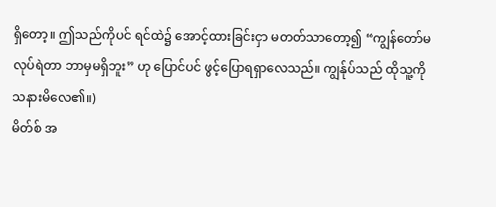ရှိတော့။ ဤသည်ကိုပင် ရင်ထဲ၌ အောင့်ထားခြင်းငှာ မတတ်သာတော့၍ “ကျွန်တော်မလုပ်ရဲတာ ဘာမှမရှိဘူး” ဟု ပြောင်ပင် ဖွင့်ပြောရရှာလေသည်။ ကျွန်ုပ်သည် ထိုသူ့ကို သနားမိလေ၏။)
မိတ်စ် အ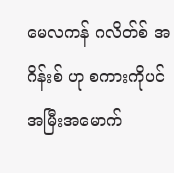မေလကန် ဂလိတ်စ် အဂိန်းစ် ဟု စကားကိုပင် အမြီးအမောက်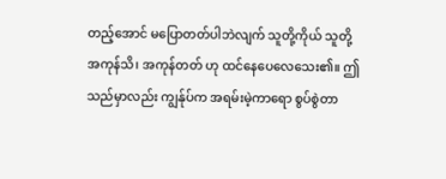တည့်အောင် မပြောတတ်ပါဘဲလျက် သူတို့ကိုယ် သူတို့ အကုန်သိ၊ အကုန်တတ် ဟု ထင်နေပေလေသေး၏။ ဤသည်မှာလည်း ကျွန်ုပ်က အရမ်းမဲ့ကာရော စွပ်စွဲတာ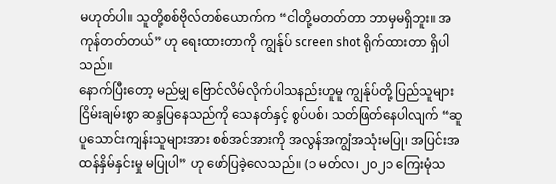မဟုတ်ပါ။ သူတို့စစ်ဗိုလ်တစ်ယောက်က “ငါတို့မတတ်တာ ဘာမှမရှိဘူး။ အကုန်တတ်တယ်” ဟု ရေးထားတာကို ကျွန်ုပ် screen shot ရိုက်ထားတာ ရှိပါသည်။
နောက်ပြီးတော့ မည်မျှ ဗြောင်လိမ်လိုက်ပါသနည်းဟူမူ ကျွန်ုပ်တို့ ပြည်သူများ ငြိမ်းချမ်းစွာ ဆန္ဒပြနေသည်ကို သေနတ်နှင့် စွပ်ပစ်၊ သတ်ဖြတ်နေပါလျက် “ဆူပူသောင်းကျန်းသူများအား စစ်အင်အားကို အလွန်အကျွံအသုံးမပြု၊ အပြင်းအထန်နှိမ်နှင်းမှု မပြုပါ” ဟု ဖော်ပြခဲ့လေသည်။ (၁ မတ်လ၊ ၂၀၂၁ ကြေးမုံသ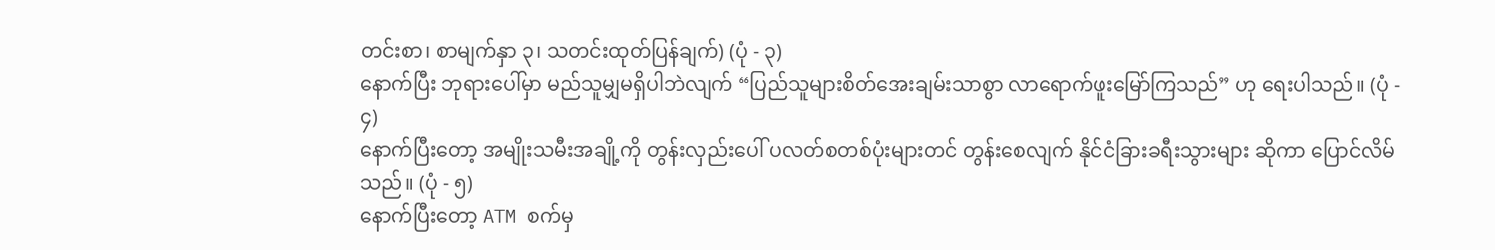တင်းစာ၊ စာမျက်နှာ ၃၊ သတင်းထုတ်ပြန်ချက်) (ပုံ - ၃)
နောက်ပြီး ဘုရားပေါ်မှာ မည်သူမျှမရှိပါဘဲလျက် “ပြည်သူများစိတ်အေးချမ်းသာစွာ လာရောက်ဖူးမြော်ကြသည်” ဟု ရေးပါသည်။ (ပုံ - ၄)
နောက်ပြီးတော့ အမျိုးသမီးအချို့ကို တွန်းလှည်းပေါ် ပလတ်စတစ်ပုံးများတင် တွန်းစေလျက် နိုင်ငံခြားခရီးသွားများ ဆိုကာ ပြောင်လိမ်သည်။ (ပုံ - ၅)
နောက်ပြီးတော့ ATM စက်မှ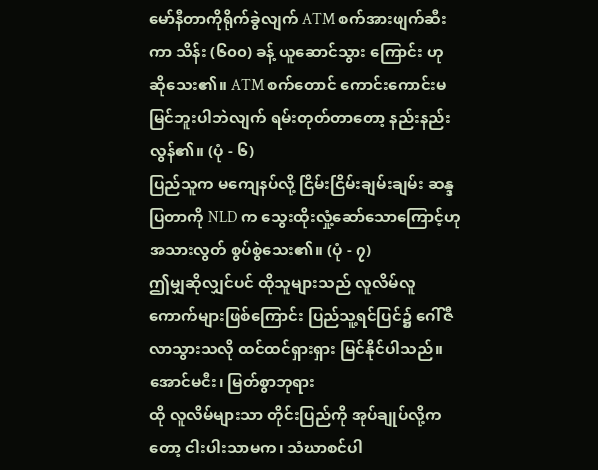မော်နီတာကိုရိုက်ခွဲလျက် ATM စက်အားဖျက်ဆီးကာ သိန်း (၆၀၀) ခန့် ယူဆောင်သွား ကြောင်း ဟု ဆိုသေး၏။ ATM စက်တောင် ကောင်းကောင်းမမြင်ဘူးပါဘဲလျက် ရမ်းတုတ်တာတော့ နည်းနည်းလွန်၏။ (ပုံ - ၆)
ပြည်သူက မကျေနပ်လို့ ငြိမ်းငြိမ်းချမ်းချမ်း ဆန္ဒပြတာကို NLD က သွေးထိုးလှုံ့ဆော်သောကြောင့်ဟု အသားလွတ် စွပ်စွဲသေး၏။ (ပုံ - ၇)
ဤမျှဆိုလျှင်ပင် ထိုသူများသည် လူလိမ်လူကောက်များဖြစ်ကြောင်း ပြည်သူ့ရင်ပြင်၌ ဂေါ်ဇီလာသွားသလို ထင်ထင်ရှားရှား မြင်နိုင်ပါသည်။
အောင်မငီး၊ မြတ်စွာဘုရား
ထို လူလိမ်များသာ တိုင်းပြည်ကို အုပ်ချုပ်လို့ကတော့ ငါးပါးသာမက၊ သံဃာစင်ပါ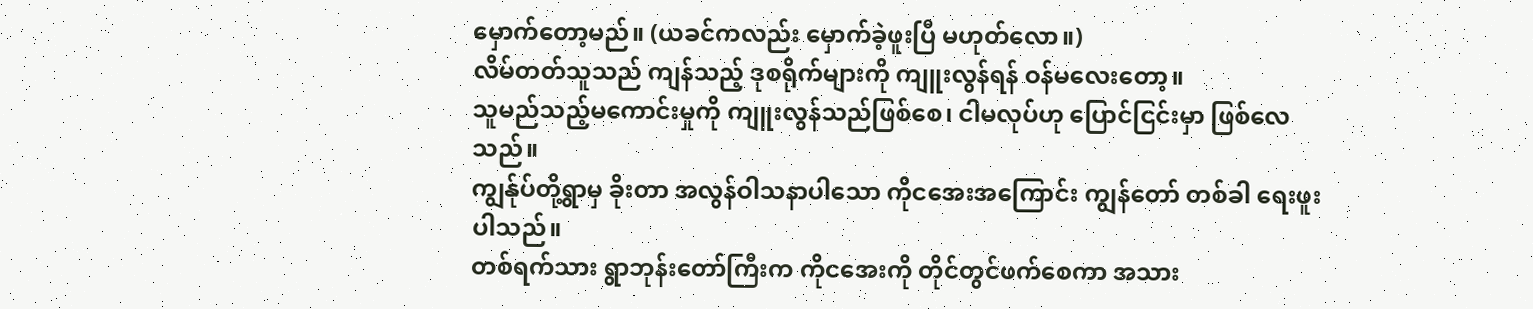မှောက်တော့မည်။ (ယခင်ကလည်း မှောက်ခဲ့ဖူးပြီ မဟုတ်လော။)
လိမ်တတ်သူသည် ကျန်သည့် ဒုစရိုက်များကို ကျူးလွန်ရန် ဝန်မလေးတော့။
သူမည်သည့်မကောင်းမှုကို ကျူးလွန်သည်ဖြစ်စေ၊ ငါမလုပ်ဟု ပြောင်ငြင်းမှာ ဖြစ်လေသည်။
ကျွန်ုပ်တို့ရွာမှ ခိုးတာ အလွန်ဝါသနာပါသော ကိုငအေးအကြောင်း ကျွန်တော် တစ်ခါ ရေးဖူးပါသည်။
တစ်ရက်သား ရွာဘုန်းတော်ကြီးက ကိုငအေးကို တိုင်တွင်ဖက်စေကာ အသား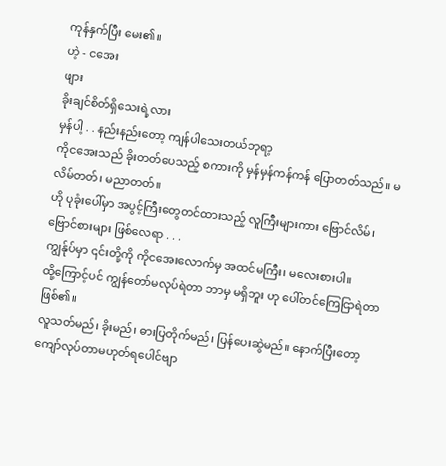ကုန်နှက်ပြီး မေး၏။
ဟဲ့ - ငအေး
ဖျား
ခိုးချင်စိတ်ရှိသေးရဲ့လား
မှန်ပါ့ . . နည်းနည်းတော့ ကျန်ပါသေးတယ်ဘုရာ့
ကိုငအေးသည် ခိုးတတ်ပေသည့် စကားကို မှန်မှန်ကန်ကန် ပြောတတ်သည်။ မလိမ်တတ်၊ မညာတတ်။
ဟို ပုခုံးပေါ်မှာ အပွင့်ကြီးတွေတင်ထားသည့် လူကြီးများကား ဗြောင်လိမ်၊ ဗြောင်စားများ ဖြစ်လေရာ . . .
ကျွန်ုပ်မှာ ၎င်းတို့ကို ကိုငအေးလောက်မှ အထင်မကြီး၊ မလေးစားပါ။
ထို့ကြောင့်ပင် ကျွန်တော်မလုပ်ရဲတာ ဘာမှ မရှိဘူး ဟု ပေါ်တင်ကြေငြာရဲတာ ဖြစ်၏။
လူသတ်မည်၊ ခိုးမည်၊ ဓားပြတိုက်မည်၊ ပြန်ပေးဆွဲမည်။ နောက်ပြီးတော့ ကျော်လုပ်တာမဟုတ်ရပေါင်ဗျာ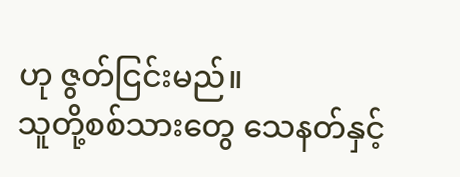ဟု ဇွတ်ငြင်းမည်။
သူတို့စစ်သားတွေ သေနတ်နှင့်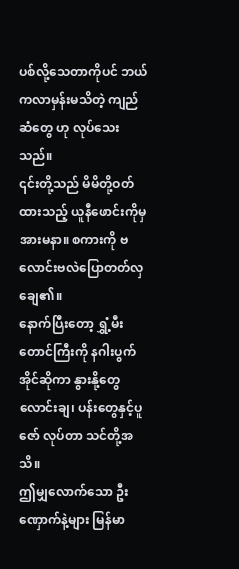ပစ်လို့သေတာကိုပင် ဘယ်ကလာမှန်းမသိတဲ့ ကျည်ဆံတွေ ဟု လုပ်သေးသည်။
၎င်းတို့သည် မိမိတို့ဝတ်ထားသည့် ယူနီဖောင်းကိုမှ အားမနာ။ စကားကို ဗလောင်းဗလဲပြောတတ်လှချေ၏။
နောက်ပြီးတော့ ရွှံ့မီးတောင်ကြီးကို နဂါးပွက်အိုင်ဆိုကာ နွားနို့တွေလောင်းချ၊ ပန်းတွေနှင့်ပူဇော် လုပ်တာ သင်တို့အသိ။
ဤမျှလောက်သော ဦးဏှောက်နဲ့များ မြန်မာ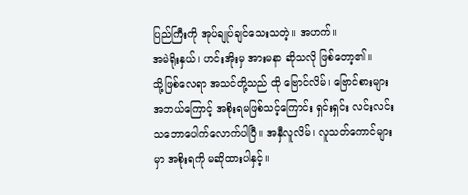ပြည်ကြီးကို အုပ်ချုပ်ချင်သေးသတဲ့။ အဟက်။
အမဲရိုးနှယ်၊ ဟင်းအိုးမှ အားမနာ ဆိုသလို ဖြစ်တော့၏။
သို့ဖြစ်လေရာ အသင်တို့သည် ထို ဗြောင်လိမ်၊ ဗြောင်စားများ အဘယ်ကြောင့် အစိုးရမဖြစ်သင့်ကြောင်း ရှင်းရှင်း လင်းလင်း သဘောပေါက်လောက်ပါပြီ။ အနှီလူလိမ်၊ လူသတ်ကောင်များမှာ အစိုးရကို မဆိုထားပါနှင့်။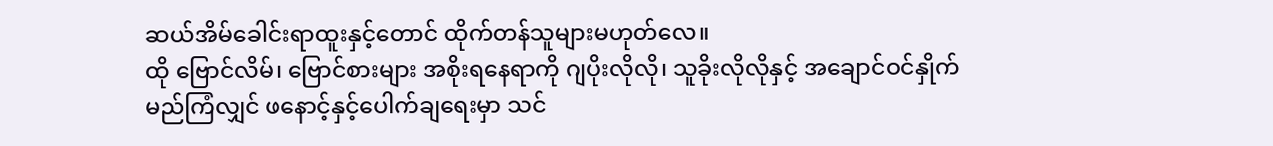ဆယ်အိမ်ခေါင်းရာထူးနှင့်တောင် ထိုက်တန်သူများမဟုတ်လေ။
ထို ဗြောင်လိမ်၊ ဗြောင်စားများ အစိုးရနေရာကို ဂျပိုးလိုလို၊ သူခိုးလိုလိုနှင့် အချောင်ဝင်နှိုက်မည်ကြံလျှင် ဖနောင့်နှင့်ပေါက်ချရေးမှာ သင်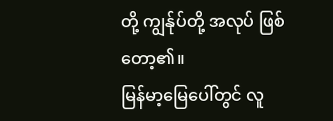တို့ ကျွန်ုပ်တို့ အလုပ် ဖြစ်တော့၏။
မြန်မာ့မြေပေါ်တွင် လူ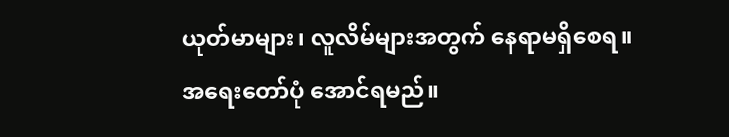ယုတ်မာများ၊ လူလိမ်များအတွက် နေရာမရှိစေရ။
အရေးတော်ပုံ အောင်ရမည်။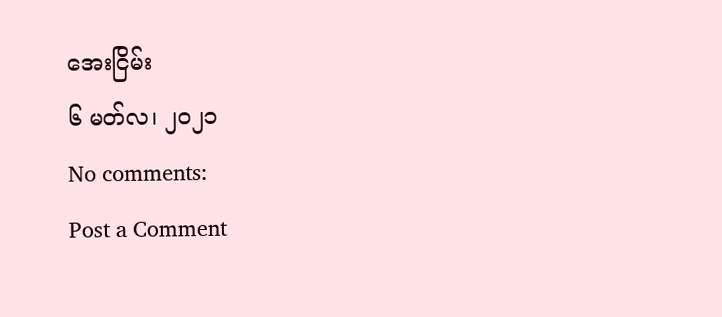အေးငြိမ်း
၆ မတ်လ၊ ၂၀၂၁
No comments:
Post a Comment